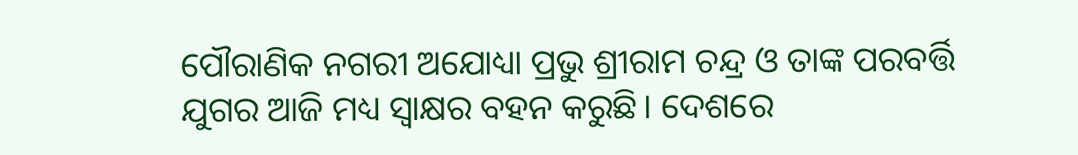ପୌରାଣିକ ନଗରୀ ଅଯୋଧ୍ୟା ପ୍ରଭୁ ଶ୍ରୀରାମ ଚନ୍ଦ୍ର ଓ ତାଙ୍କ ପରବର୍ତ୍ତି ଯୁଗର ଆଜି ମଧ୍ୟ ସ୍ୱାକ୍ଷର ବହନ କରୁଛି। ଦେଶରେ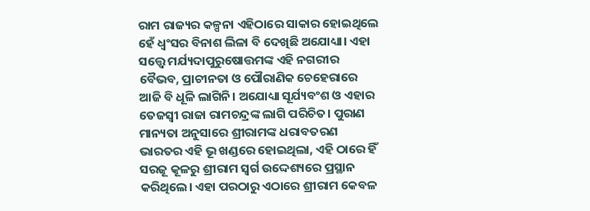ରାମ ରାଜ୍ୟର କଳ୍ପନା ଏହିଠାରେ ସାକାର ହୋଇଥିଲେ ହେଁ ଧ୍ୱଂସର ବିନାଶ ଲିଳା ବି ଦେଖିଛି ଅଯୋଧ୍ୟା। ଏହା ସତ୍ତ୍ୱେ ମର୍ଯ୍ୟଦାପୁରୁଷୋତ୍ତମଙ୍କ ଏହି ନଗରୀର ବୈଭବ, ପ୍ରାଚୀନତା ଓ ପୌରାଣିକ ଚେହେରାରେ ଆଜି ବି ଧୂଳି ଲାଗିନି। ଅଯୋଧ୍ୟା ସୂର୍ଯ୍ୟବଂଶ ଓ ଏହାର ତେଜସ୍ୱୀ ରାଜା ରାମଚନ୍ଦ୍ରଙ୍କ ଲାଗି ପରିଚିତ। ପୁରାଣ ମାନ୍ୟତା ଅନୁସାରେ ଶ୍ରୀରାମଙ୍କ ଧରାବତରଣ ଭାରତର ଏହି ଭୂ ଖଣ୍ଡରେ ହୋଇଥିଲା, ଏହି ଠାରେ ହିଁ ସରଜୂ କୂଳରୁ ଶ୍ରୀରାମ ସ୍ୱର୍ଗ ଉଦ୍ଦେଶ୍ୟରେ ପ୍ରସ୍ଥାନ କରିଥିଲେ। ଏହା ପରଠାରୁ ଏଠାରେ ଶ୍ରୀରାମ କେବଳ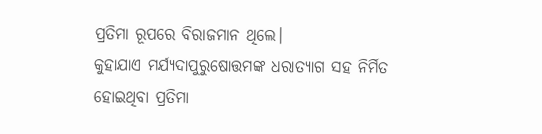ପ୍ରତିମା ରୂପରେ ବିରାଜମାନ ଥିଲେ।
କୁହାଯାଏ ମର୍ଯ୍ୟଦାପୁରୁଷୋତ୍ତମଙ୍କ ଧରାତ୍ୟାଗ ସହ ନିର୍ମିତ ହୋଇଥିବା ପ୍ରତିମା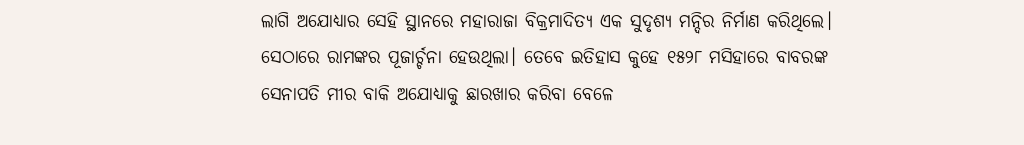ଲାଗି ଅଯୋଧ୍ୟାର ସେହି ସ୍ଥାନରେ ମହାରାଜା ବିକ୍ରମାଦିତ୍ୟ ଏକ ସୁଦୃଶ୍ୟ ମନ୍ଦିର ନିର୍ମାଣ କରିଥିଲେ। ସେଠାରେ ରାମଙ୍କର ପୂଜାର୍ଚ୍ଚନା ହେଉଥିଲା। ତେବେ ଇତିହାସ କୁହେ ୧୫୨୮ ମସିହାରେ ବାବରଙ୍କ ସେନାପତି ମୀର ବାକି ଅଯୋଧ୍ୟାକୁ ଛାରଖାର କରିବା ବେଳେ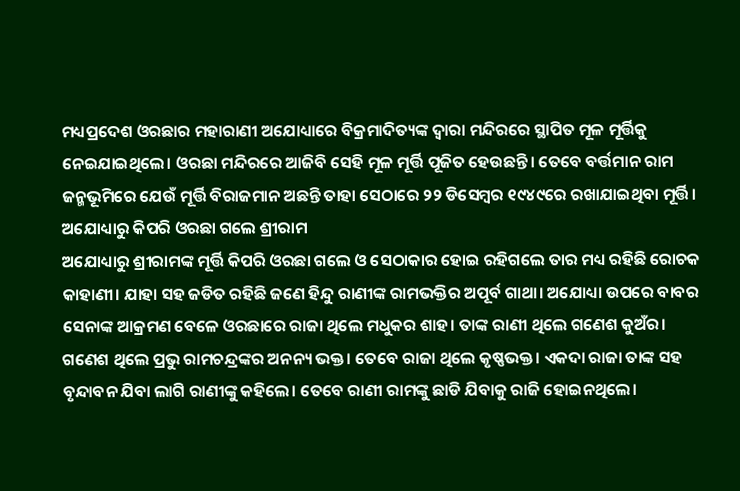ମଧ୍ୟପ୍ରଦେଶ ଓରଛାର ମହାରାଣୀ ଅଯୋଧ୍ୟାରେ ବିକ୍ରମାଦିତ୍ୟଙ୍କ ଦ୍ୱାରା ମନ୍ଦିରରେ ସ୍ଥାପିତ ମୂଳ ମୂର୍ତ୍ତିକୁ ନେଇଯାଇଥିଲେ। ଓରଛା ମନ୍ଦିରରେ ଆଜିବି ସେହି ମୂଳ ମୂର୍ତ୍ତି ପୂଜିତ ହେଉଛନ୍ତି। ତେବେ ବର୍ତ୍ତମାନ ରାମ ଜନ୍ମଭୂମିରେ ଯେଉଁ ମୂର୍ତ୍ତି ବିରାଜମାନ ଅଛନ୍ତି ତାହା ସେଠାରେ ୨୨ ଡିସେମ୍ବର ୧୯୪୯ରେ ରଖାଯାଇଥିବା ମୂର୍ତ୍ତି।
ଅଯୋଧ୍ୟାରୁ କିପରି ଓରଛା ଗଲେ ଶ୍ରୀରାମ
ଅଯୋଧ୍ୟାରୁ ଶ୍ରୀରାମଙ୍କ ମୂର୍ତ୍ତି କିପରି ଓରଛା ଗଲେ ଓ ସେଠାକାର ହୋଇ ରହିଗଲେ ତାର ମଧ୍ୟ ରହିଛି ରୋଚକ କାହାଣୀ। ଯାହା ସହ ଜଡିତ ରହିଛି ଜଣେ ହିନ୍ଦୁ ରାଣୀଙ୍କ ରାମଭକ୍ତିର ଅପୂର୍ବ ଗାଥା। ଅଯୋଧ୍ୟା ଉପରେ ବାବର ସେନାଙ୍କ ଆକ୍ରମଣ ବେଳେ ଓରଛାରେ ରାଜା ଥିଲେ ମଧୁକର ଶାହ। ତାଙ୍କ ରାଣୀ ଥିଲେ ଗଣେଶ କୁଅଁର। ଗଣେଶ ଥିଲେ ପ୍ରଭୁ ରାମଚନ୍ଦ୍ରଙ୍କର ଅନନ୍ୟ ଭକ୍ତ। ତେବେ ରାଜା ଥିଲେ କୃଷ୍ଣଭକ୍ତ। ଏକଦା ରାଜା ତାଙ୍କ ସହ ବୃନ୍ଦାବନ ଯିବା ଲାଗି ରାଣୀଙ୍କୁ କହିଲେ। ତେବେ ରାଣୀ ରାମଙ୍କୁ ଛାଡି ଯିବାକୁ ରାଜି ହୋଇନଥିଲେ।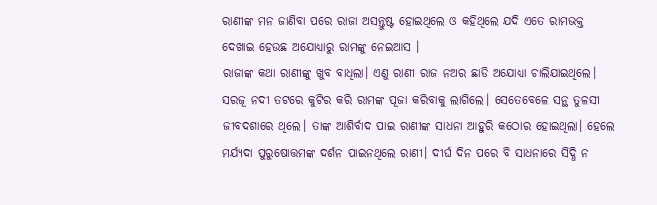ରାଣୀଙ୍କ ମନ ଜାଣିବା ପରେ ରାଜା ଅସନ୍ତୁଷ୍ଟ ହୋଇଥିଲେ ଓ କହିଥିଲେ ଯଦି ଏତେ ରାମଭକ୍ତ ଦେଖାଇ ହେଉଛ ଅଯୋଧ୍ୟାରୁ ରାମଙ୍କୁ ନେଇଆସ ।
ରାଜାଙ୍କ କଥା ରାଣୀଙ୍କୁ ଖୁବ ବାଧିଲା। ଏଣୁ ରାଣୀ ରାଜ ନଅର ଛାଡି ଅଯୋଧ୍ୟା ଚାଲିଯାଇଥିଲେ। ସରଜୂ ନଦୀ ତଟରେ କୁଟିର କରି ରାମଙ୍କ ପୂଜା କରିବାକୁ ଲାଗିଲେ। ସେତେବେଳେ ସନ୍ଥ ତୁଳସୀ ଜୀବଦଶାରେ ଥିଲେ। ତାଙ୍କ ଆଶିର୍ବାଦ ପାଇ ରାଣୀଙ୍କ ସାଧନା ଆହୁରି କଠୋର ହୋଇଥିଲା। ହେଲେ ମର୍ଯ୍ୟଦା ପୁରୁଷୋତ୍ତମଙ୍କ ଦର୍ଶନ ପାଇନଥିଲେ ରାଣୀ। ଦୀର୍ଘ ଦିନ ପରେ ବି ସାଧନାରେ ସିଦ୍ଧି ନ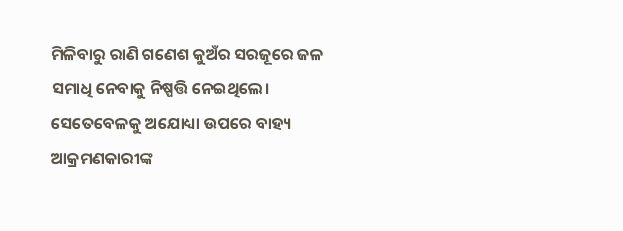ମିଳିବାରୁ ରାଣି ଗଣେଶ କୁଅଁର ସରଜୂରେ ଜଳ ସମାଧି ନେବାକୁ ନିଷ୍ପତ୍ତି ନେଇଥିଲେ।
ସେତେବେଳକୁ ଅଯୋଧ୍ୟା ଉପରେ ବାହ୍ୟ ଆକ୍ରମଣକାରୀଙ୍କ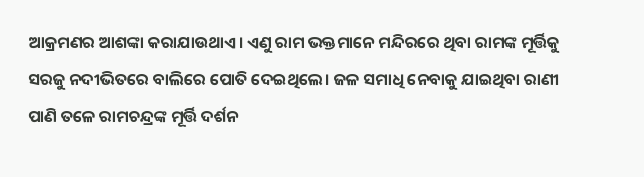ଆକ୍ରମଣର ଆଶଙ୍କା କରାଯାଉଥାଏ। ଏଣୁ ରାମ ଭକ୍ତମାନେ ମନ୍ଦିରରେ ଥିବା ରାମଙ୍କ ମୂର୍ତ୍ତିକୁ ସରଜୁ ନଦୀଭିତରେ ବାଲିରେ ପୋତି ଦେଇଥିଲେ। ଜଳ ସମାଧି ନେବାକୁ ଯାଇଥିବା ରାଣୀ ପାଣି ତଳେ ରାମଚନ୍ଦ୍ରଙ୍କ ମୂର୍ତ୍ତି ଦର୍ଶନ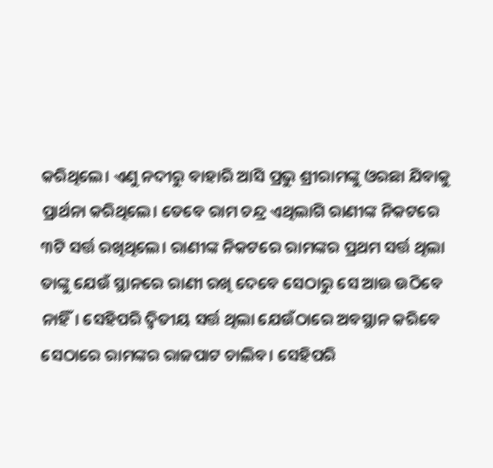କରିଥିଲେ। ଏଣୁ ନଦୀରୁ ବାହାରି ଆସି ପ୍ରଭୁ ଶ୍ରୀରାମଙ୍କୁ ଓରଛା ଯିବାକୁ ପ୍ରାର୍ଥନା କରିଥିଲେ। ତେବେ ରାମ ଚନ୍ଦ୍ର ଏଥିଲାଗି ରାଣୀଙ୍କ ନିକଟରେ ୩ଟି ସର୍ତ୍ତ ରଖିଥିଲେ। ରାଣୀଙ୍କ ନିକଟରେ ରାମଙ୍କର ପ୍ରଥମ ସର୍ତ୍ତ ଥିଲା ତାଙ୍କୁ ଯେଉଁ ସ୍ଥାନରେ ରାଣୀ ରଖି ଦେବେ ସେଠାରୁ ସେ ଆଉ ଉଠିବେ ନାହିଁ। ସେହିପରି ଦ୍ୱିତୀୟ ସର୍ତ୍ତ ଥିଲା ଯେଉଁଠାରେ ଅବସ୍ଥାନ କରିବେ ସେଠାରେ ରାମଙ୍କର ରାଜପାଟ ଚାଲିବ। ସେହିପରି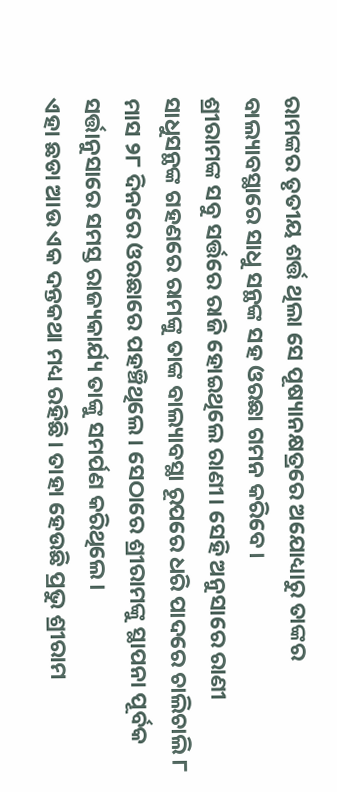ରାମଙ୍କର ତୃତୀୟ ଶର୍ତ୍ତ ଥିଲା ସେ ପୂଷ୍ୟାନକ୍ଷତ୍ରରେ ଅଯୋଧ୍ୟାରୁ ତାଙ୍କର ବାଲ୍ୟାବସ୍ଥାରେ ସାଧୁ ସନ୍ଥଙ୍କ ସହ ଓରଛା ଗମନ କରିବେ।
ଶ୍ରୀରାମଙ୍କ ସବୁ ସର୍ତ୍ତରେ ରାଜି ହୋଇଥିଲେ ରାଣୀ। ସେହି ଅନୁସାରେ ରାଣୀ ସାଧୁସନ୍ଥଙ୍କ ଗହଣରେ ରାମଙ୍କୁ ତାଙ୍କ ବାଲ୍ୟାବସ୍ଥା ରୂପରେ ଧରି ପାଦରେ ଚାଲିଚାଲି ୮ ମାସ ୨୮ ଦିନରେ ଓରଛାରେ ପହଞ୍ଚିଥିଲେ। ସେଠାରେ ଶ୍ରୀରାମଙ୍କୁ ସ୍ଥାପନା ପୂର୍ବକ ସର୍ତ୍ତାନୁସାରେ ସମସ୍ତ ରାଜ୍ୟକାର୍ଯ୍ୟ ତାଙ୍କୁ ସମର୍ପଣ କରିଥିଲେ।
ଏହା ଛଡା ଆଉ ଏକ ଦନ୍ତକଥା ମଧ୍ୟ ରହିଛି। ତାହା ହେଉଛି ପ୍ରଭୁ ଶ୍ରୀରାମ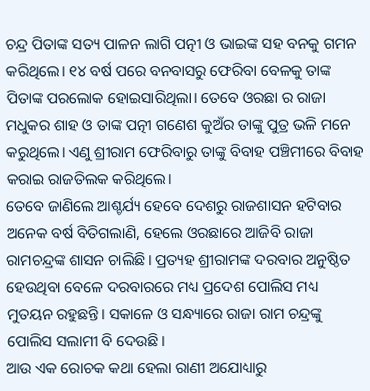ଚନ୍ଦ୍ର ପିତାଙ୍କ ସତ୍ୟ ପାଳନ ଲାଗି ପତ୍ନୀ ଓ ଭାଇଙ୍କ ସହ ବନକୁ ଗମନ କରିଥିଲେ। ୧୪ ବର୍ଷ ପରେ ବନବାସରୁ ଫେରିବା ବେଳକୁ ତାଙ୍କ ପିତାଙ୍କ ପରଲୋକ ହୋଇସାରିଥିଲା। ତେବେ ଓରଛା ର ରାଜା ମଧୁକର ଶାହ ଓ ତାଙ୍କ ପତ୍ନୀ ଗଣେଶ କୁଅଁର ତାଙ୍କୁ ପୁତ୍ର ଭଳି ମନେ କରୁଥିଲେ। ଏଣୁ ଶ୍ରୀରାମ ଫେରିବାରୁ ତାଙ୍କୁ ବିବାହ ପଞ୍ଚିମୀରେ ବିବାହ କରାଇ ରାଜତିଲକ କରିଥିଲେ।
ତେବେ ଜାଣିଲେ ଆଶ୍ଚର୍ଯ୍ୟ ହେବେ ଦେଶରୁ ରାଜଶାସନ ହଟିବାର ଅନେକ ବର୍ଷ ବିତିଗଲାଣି, ହେଲେ ଓରଛାରେ ଆଜିବି ରାଜା ରାମଚନ୍ଦ୍ରଙ୍କ ଶାସନ ଚାଲିଛି। ପ୍ରତ୍ୟହ ଶ୍ରୀରାମଙ୍କ ଦରବାର ଅନୁଷ୍ଠିତ ହେଉଥିବା ବେଳେ ଦରବାରରେ ମଧ୍ୟ ପ୍ରଦେଶ ପୋଲିସ ମଧ୍ୟ ମୁତୟନ ରହୁଛନ୍ତି। ସକାଳେ ଓ ସନ୍ଧ୍ୟାରେ ରାଜା ରାମ ଚନ୍ଦ୍ରଙ୍କୁ ପୋଲିସ ସଲାମୀ ବି ଦେଉଛି।
ଆଉ ଏକ ରୋଚକ କଥା ହେଲା ରାଣୀ ଅଯୋଧ୍ୟାରୁ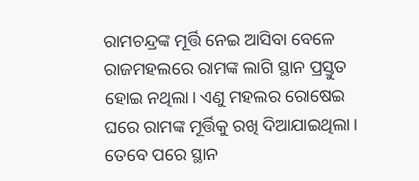ରାମଚନ୍ଦ୍ରଙ୍କ ମୂର୍ତ୍ତି ନେଇ ଆସିବା ବେଳେ ରାଜମହଲରେ ରାମଙ୍କ ଲାଗି ସ୍ଥାନ ପ୍ରସ୍ତୁତ ହୋଇ ନଥିଲା। ଏଣୁ ମହଲର ରୋଷେଇ ଘରେ ରାମଙ୍କ ମୂର୍ତ୍ତିକୁ ରଖି ଦିଆଯାଇଥିଲା। ତେବେ ପରେ ସ୍ଥାନ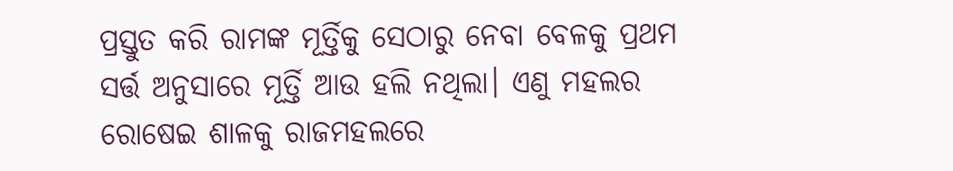ପ୍ରସ୍ତୁତ କରି ରାମଙ୍କ ମୂର୍ତ୍ତିକୁ ସେଠାରୁ ନେବା ବେଳକୁ ପ୍ରଥମ ସର୍ତ୍ତ ଅନୁସାରେ ମୂର୍ତ୍ତି ଆଉ ହଲି ନଥିଲା। ଏଣୁ ମହଲର ରୋଷେଇ ଶାଳକୁ ରାଜମହଲରେ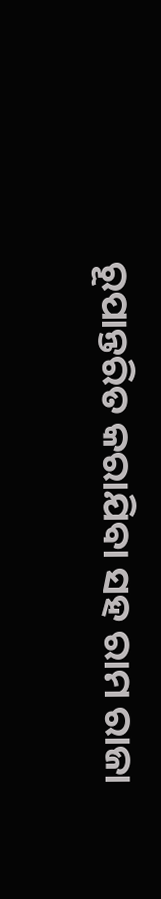ରୂପାନ୍ତରିତ କରାଯିବା ସହ ରାମ ରାଜା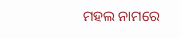ମହଲ ନାମରେ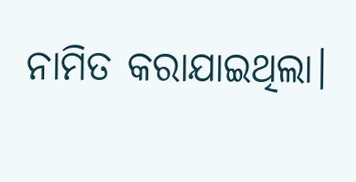ନାମିତ କରାଯାଇଥିଲା।